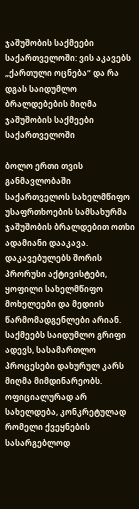ჯაშუშობის საქმეები საქართველოში: ვის აკავებს „ქართული ოცნება“ და რა დგას საიდუმლო ბრალდებების მიღმა
ჯაშუშობის საქმეები საქართველოში

ბოლო ერთი თვის განმავლობაში საქართველოს სახელმწიფო უსაფრთხოების სამსახურმა ჯაშუშობის ბრალდებით ოთხი ადამიანი დააკავა. დაკავებულებს შორის პრორუსი აქტივისტები, ყოფილი სახელმწიფო მოხელეები და მედიის წარმომადგენლები არიან.
საქმეებს საიდუმლო გრიფი ადევს, სასამართლო პროცესები დახურულ კარს მიღმა მიმდინარეობს.
ოფიციალურად არ სახელდება, კონკრეტულად რომელი ქვეყნების სასარგებლოდ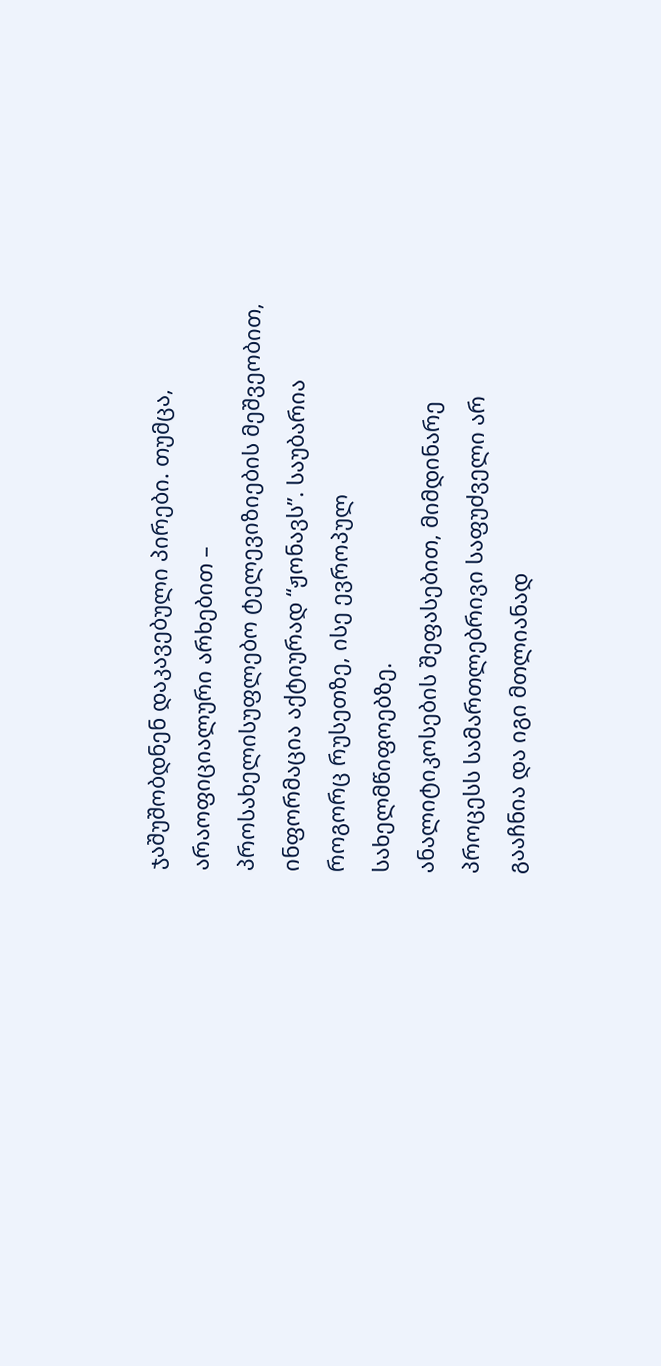ჯაშუშობდნენ დაკავებული პირები. თუმცა, არაოფიციალური არხებით – პროსახელისუფლებო ტელევიზიების მეშვეობით, ინფორმაცია აქტიურად “ჟონავს”. საუბარია როგორც რუსეთზე, ისე ევროპულ სახელმწიფოებზე.
ანალიტიკოსების შეფასებით, მიმდინარე პროცესს სამართლებრივი საფუძველი არ გააჩნია და იგი მთლიანად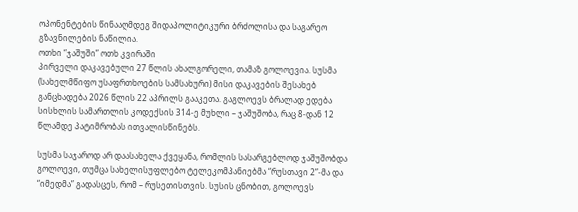ოპონენტების წინააღმდეგ შიდაპოლიტიკური ბრძოლისა და საგარეო გზავნილების ნაწილია.
ოთხი “ჯაშუში” ოთხ კვირაში
პირველი დაკავებული 27 წლის ახალგორელი, თამაზ გოლოევია. სუსმა (სახელმწიფო უსაფრთხოების სამსახური) მისი დაკავების შესახებ განცხადება 2026 წლის 22 აპრილს გააკეთა. გაგლოევს ბრალად ედება სისხლის სამართლის კოდექსის 314-ე მუხლი – ჯაშუშობა, რაც 8-დან 12 წლამდე პატიმრობას ითვალისწინებს.

სუსმა საჯაროდ არ დაასახელა ქვეყანა, რომლის სასარგებლოდ ჯაშუშობდა გოლოევი, თუმცა სახელისუფლებო ტელეკომპანიებმა “რუსთავი 2”-მა და “იმედმა” გადასცეს, რომ – რუსეთისთვის. სუსის ცნობით, გოლოევს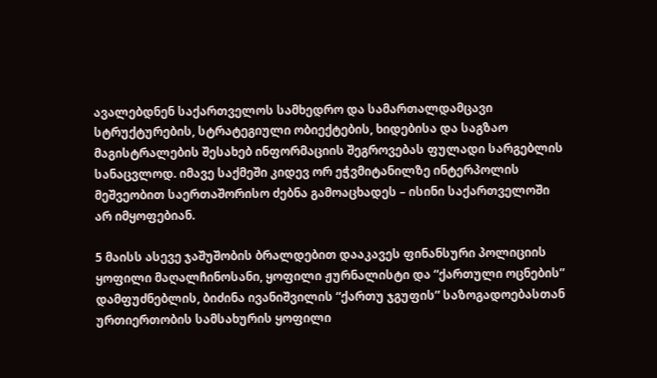ავალებდნენ საქართველოს სამხედრო და სამართალდამცავი სტრუქტურების, სტრატეგიული ობიექტების, ხიდებისა და საგზაო მაგისტრალების შესახებ ინფორმაციის შეგროვებას ფულადი სარგებლის სანაცვლოდ. იმავე საქმეში კიდევ ორ ეჭვმიტანილზე ინტერპოლის მეშვეობით საერთაშორისო ძებნა გამოაცხადეს – ისინი საქართველოში არ იმყოფებიან.

5 მაისს ასევე ჯაშუშობის ბრალდებით დააკავეს ფინანსური პოლიციის ყოფილი მაღალჩინოსანი, ყოფილი ჟურნალისტი და “ქართული ოცნების” დამფუძნებლის, ბიძინა ივანიშვილის “ქართუ ჯგუფის” საზოგადოებასთან ურთიერთობის სამსახურის ყოფილი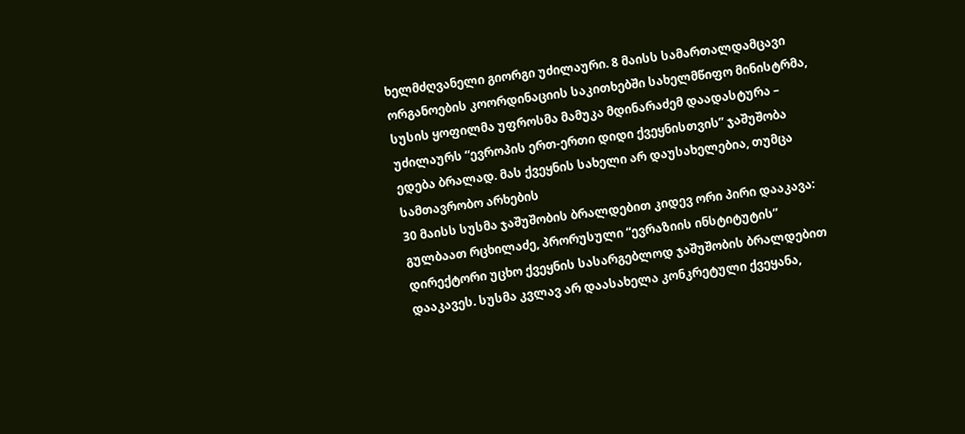ხელმძღვანელი გიორგი უძილაური. 8 მაისს სამართალდამცავი ორგანოების კოორდინაციის საკითხებში სახელმწიფო მინისტრმა, სუსის ყოფილმა უფროსმა მამუკა მდინარაძემ დაადასტურა – უძილაურს “ევროპის ერთ-ერთი დიდი ქვეყნისთვის” ჯაშუშობა ედება ბრალად. მას ქვეყნის სახელი არ დაუსახელებია, თუმცა სამთავრობო არხების
30 მაისს სუსმა ჯაშუშობის ბრალდებით კიდევ ორი პირი დააკავა:
გულბაათ რცხილაძე, პრორუსული “ევრაზიის ინსტიტუტის” დირექტორი უცხო ქვეყნის სასარგებლოდ ჯაშუშობის ბრალდებით დააკავეს. სუსმა კვლავ არ დაასახელა კონკრეტული ქვეყანა,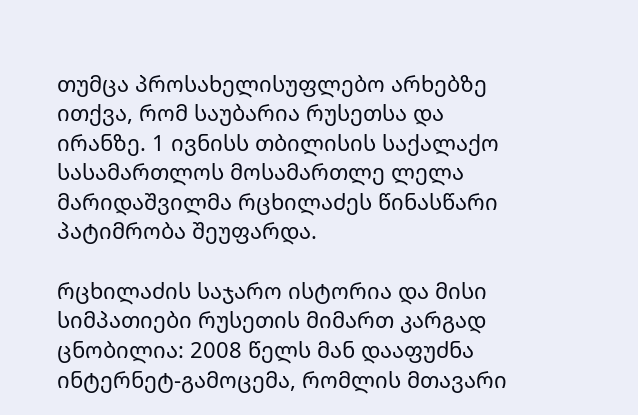თუმცა პროსახელისუფლებო არხებზე ითქვა, რომ საუბარია რუსეთსა და ირანზე. 1 ივნისს თბილისის საქალაქო სასამართლოს მოსამართლე ლელა მარიდაშვილმა რცხილაძეს წინასწარი პატიმრობა შეუფარდა.

რცხილაძის საჯარო ისტორია და მისი სიმპათიები რუსეთის მიმართ კარგად ცნობილია: 2008 წელს მან დააფუძნა ინტერნეტ-გამოცემა, რომლის მთავარი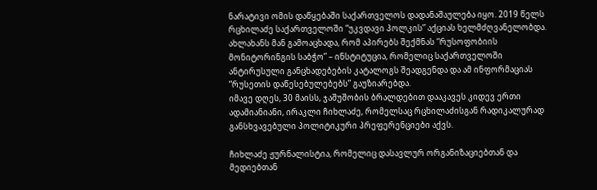ნარატივი ომის დაწყებაში საქართველოს დადანაშაულება იყო. 2019 წელს რცხილაძე საქართველოში “უკვდავი პოლკის” აქციას ხელმძღვანელობდა. ახლახანს მან გამოაცხადა, რომ აპირებს შექმნას “რუსოფობიის მონიტორინგის საბჭო” – ინსტიტუცია, რომელიც საქართველოში ანტირუსული განცხადებების კატალოგს შეადგენდა და ამ ინფორმაციას “რუსეთის დაწესებულებებს” გაუზიარებდა.
იმავე დღეს, 30 მაისს, ჯაშუშობის ბრალდებით დააკავეს კიდევ ერთი ადამიანიანი, ირაკლი ჩიხლაძე, რომელსაც რცხილაძისგან რადიკალურად განსხვავებული პოლიტიკური პრეფერენციები აქვს.

ჩიხლაძე ჟურნალისტია, რომელიც დასავლურ ორგანიზაციებთან და მედიებთან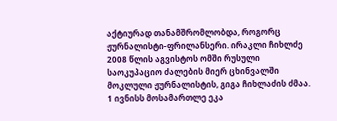აქტიურად თანამშრომლობდა, როგორც ჟურნალისტი-ფრილანსერი. ირაკლი ჩიხლძე 2008 წლის აგვისტოს ომში რუსული საოკუპაციო ძალების მიერ ცხინვალში მოკლული ჟურნალისტის, გიგა ჩიხლაძის ძმაა. 1 ივნისს მოსამართლე ეკა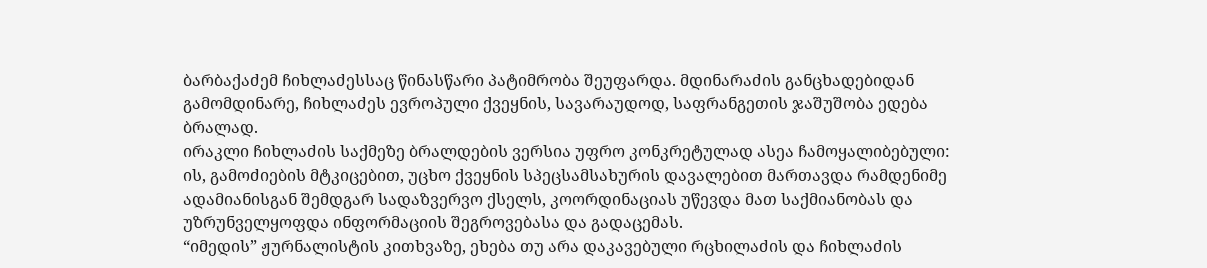ბარბაქაძემ ჩიხლაძესსაც წინასწარი პატიმრობა შეუფარდა. მდინარაძის განცხადებიდან გამომდინარე, ჩიხლაძეს ევროპული ქვეყნის, სავარაუდოდ, საფრანგეთის ჯაშუშობა ედება ბრალად.
ირაკლი ჩიხლაძის საქმეზე ბრალდების ვერსია უფრო კონკრეტულად ასეა ჩამოყალიბებული: ის, გამოძიების მტკიცებით, უცხო ქვეყნის სპეცსამსახურის დავალებით მართავდა რამდენიმე ადამიანისგან შემდგარ სადაზვერვო ქსელს, კოორდინაციას უწევდა მათ საქმიანობას და უზრუნველყოფდა ინფორმაციის შეგროვებასა და გადაცემას.
“იმედის” ჟურნალისტის კითხვაზე, ეხება თუ არა დაკავებული რცხილაძის და ჩიხლაძის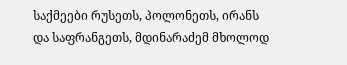საქმეები რუსეთს, პოლონეთს, ირანს და საფრანგეთს, მდინარაძემ მხოლოდ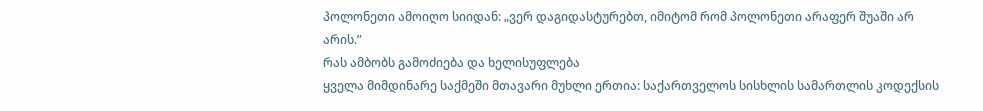პოლონეთი ამოიღო სიიდან: „ვერ დაგიდასტურებთ, იმიტომ რომ პოლონეთი არაფერ შუაში არ არის.”
რას ამბობს გამოძიება და ხელისუფლება
ყველა მიმდინარე საქმეში მთავარი მუხლი ერთია: საქართველოს სისხლის სამართლის კოდექსის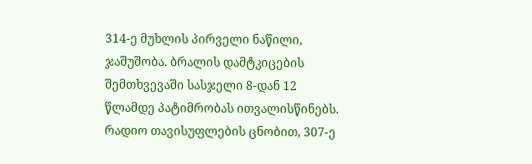314-ე მუხლის პირველი ნაწილი, ჯაშუშობა. ბრალის დამტკიცების შემთხვევაში სასჯელი 8-დან 12 წლამდე პატიმრობას ითვალისწინებს. რადიო თავისუფლების ცნობით, 307-ე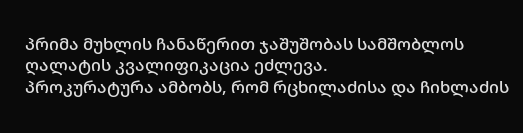პრიმა მუხლის ჩანაწერით ჯაშუშობას სამშობლოს ღალატის კვალიფიკაცია ეძლევა.
პროკურატურა ამბობს, რომ რცხილაძისა და ჩიხლაძის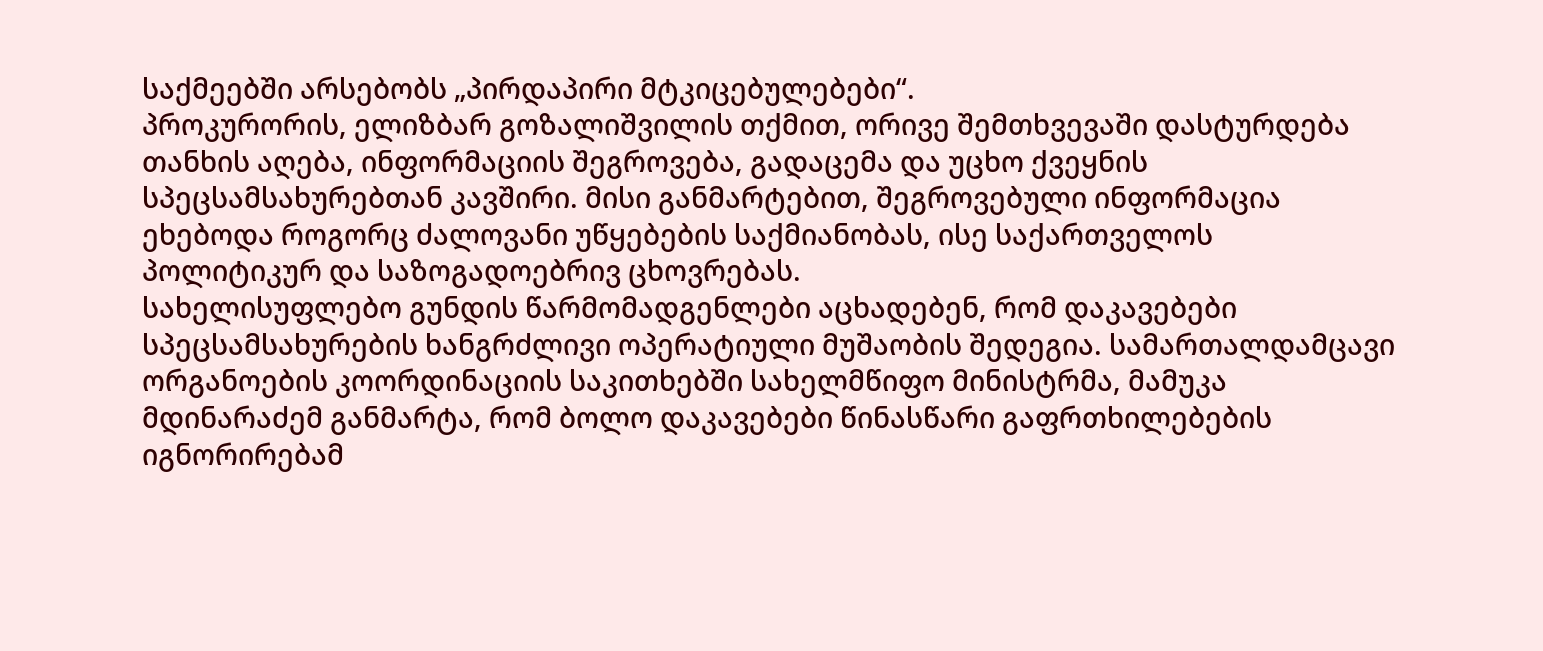საქმეებში არსებობს „პირდაპირი მტკიცებულებები“.
პროკურორის, ელიზბარ გოზალიშვილის თქმით, ორივე შემთხვევაში დასტურდება თანხის აღება, ინფორმაციის შეგროვება, გადაცემა და უცხო ქვეყნის სპეცსამსახურებთან კავშირი. მისი განმარტებით, შეგროვებული ინფორმაცია ეხებოდა როგორც ძალოვანი უწყებების საქმიანობას, ისე საქართველოს პოლიტიკურ და საზოგადოებრივ ცხოვრებას.
სახელისუფლებო გუნდის წარმომადგენლები აცხადებენ, რომ დაკავებები სპეცსამსახურების ხანგრძლივი ოპერატიული მუშაობის შედეგია. სამართალდამცავი ორგანოების კოორდინაციის საკითხებში სახელმწიფო მინისტრმა, მამუკა მდინარაძემ განმარტა, რომ ბოლო დაკავებები წინასწარი გაფრთხილებების იგნორირებამ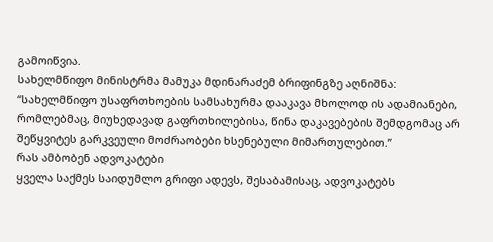გამოიწვია.
სახელმწიფო მინისტრმა მამუკა მდინარაძემ ბრიფინგზე აღნიშნა:
“სახელმწიფო უსაფრთხოების სამსახურმა დააკავა მხოლოდ ის ადამიანები, რომლებმაც, მიუხედავად გაფრთხილებისა, წინა დაკავებების შემდგომაც არ შეწყვიტეს გარკვეული მოძრაობები ხსენებული მიმართულებით.”
რას ამბობენ ადვოკატები
ყველა საქმეს საიდუმლო გრიფი ადევს, შესაბამისაც, ადვოკატებს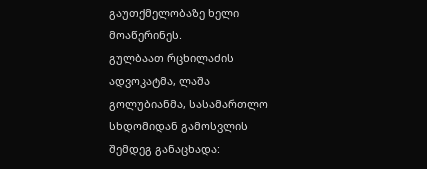გაუთქმელობაზე ხელი მოაწერინეს.
გულბაათ რცხილაძის ადვოკატმა, ლაშა გოლუბიანმა, სასამართლო სხდომიდან გამოსვლის შემდეგ განაცხადა: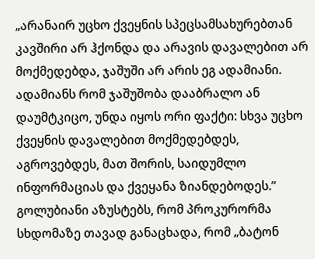„არანაირ უცხო ქვეყნის სპეცსამსახურებთან კავშირი არ ჰქონდა და არავის დავალებით არ მოქმედებდა, ჯაშუში არ არის ეგ ადამიანი. ადამიანს რომ ჯაშუშობა დააბრალო ან დაუმტკიცო, უნდა იყოს ორი ფაქტი: სხვა უცხო ქვეყნის დავალებით მოქმედებდეს, აგროვებდეს, მათ შორის, საიდუმლო ინფორმაციას და ქვეყანა ზიანდებოდეს.”
გოლუბიანი აზუსტებს, რომ პროკურორმა სხდომაზე თავად განაცხადა, რომ „ბატონ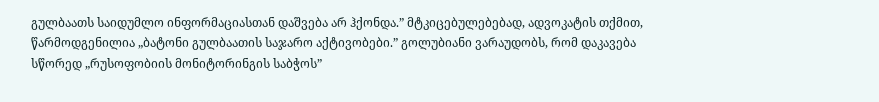გულბაათს საიდუმლო ინფორმაციასთან დაშვება არ ჰქონდა.” მტკიცებულებებად, ადვოკატის თქმით, წარმოდგენილია „ბატონი გულბაათის საჯარო აქტივობები.” გოლუბიანი ვარაუდობს, რომ დაკავება სწორედ „რუსოფობიის მონიტორინგის საბჭოს”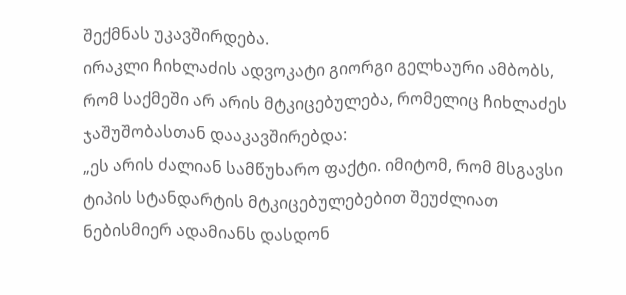შექმნას უკავშირდება.
ირაკლი ჩიხლაძის ადვოკატი გიორგი გელხაური ამბობს, რომ საქმეში არ არის მტკიცებულება, რომელიც ჩიხლაძეს ჯაშუშობასთან დააკავშირებდა:
„ეს არის ძალიან სამწუხარო ფაქტი. იმიტომ, რომ მსგავსი ტიპის სტანდარტის მტკიცებულებებით შეუძლიათ ნებისმიერ ადამიანს დასდონ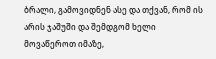ბრალი, გამოვიდნენ ასე და თქვან, რომ ის არის ჯაშუში და შემდგომ ხელი მოვაწეროთ იმაზე,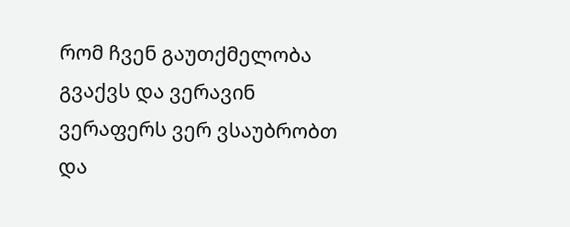რომ ჩვენ გაუთქმელობა გვაქვს და ვერავინ ვერაფერს ვერ ვსაუბრობთ და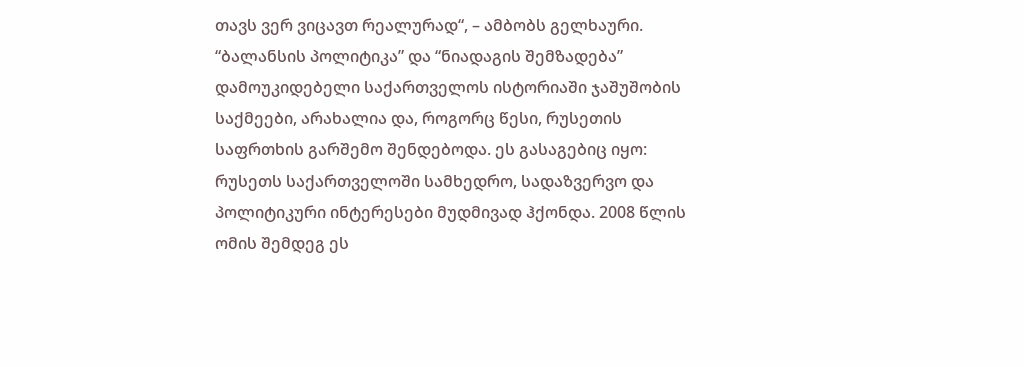თავს ვერ ვიცავთ რეალურად“, – ამბობს გელხაური.
“ბალანსის პოლიტიკა” და “ნიადაგის შემზადება”
დამოუკიდებელი საქართველოს ისტორიაში ჯაშუშობის საქმეები, არახალია და, როგორც წესი, რუსეთის საფრთხის გარშემო შენდებოდა. ეს გასაგებიც იყო: რუსეთს საქართველოში სამხედრო, სადაზვერვო და პოლიტიკური ინტერესები მუდმივად ჰქონდა. 2008 წლის ომის შემდეგ ეს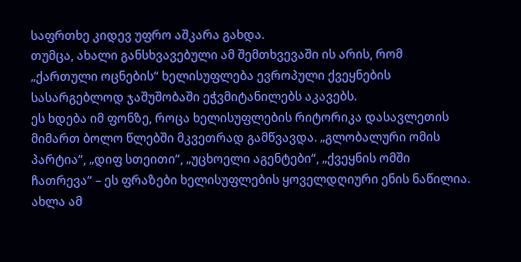საფრთხე კიდევ უფრო აშკარა გახდა.
თუმცა, ახალი განსხვავებული ამ შემთხვევაში ის არის, რომ „ქართული ოცნების“ ხელისუფლება ევროპული ქვეყნების სასარგებლოდ ჯაშუშობაში ეჭვმიტანილებს აკავებს.
ეს ხდება იმ ფონზე, როცა ხელისუფლების რიტორიკა დასავლეთის მიმართ ბოლო წლებში მკვეთრად გამწვავდა. „გლობალური ომის პარტია“, „დიფ სთეითი“, „უცხოელი აგენტები“, „ქვეყნის ომში ჩათრევა“ – ეს ფრაზები ხელისუფლების ყოველდღიური ენის ნაწილია. ახლა ამ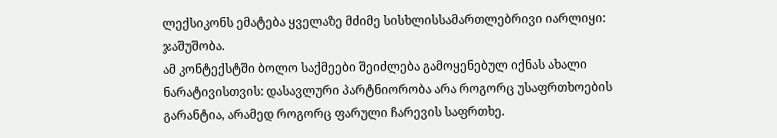ლექსიკონს ემატება ყველაზე მძიმე სისხლისსამართლებრივი იარლიყი: ჯაშუშობა.
ამ კონტექსტში ბოლო საქმეები შეიძლება გამოყენებულ იქნას ახალი ნარატივისთვის: დასავლური პარტნიორობა არა როგორც უსაფრთხოების გარანტია, არამედ როგორც ფარული ჩარევის საფრთხე.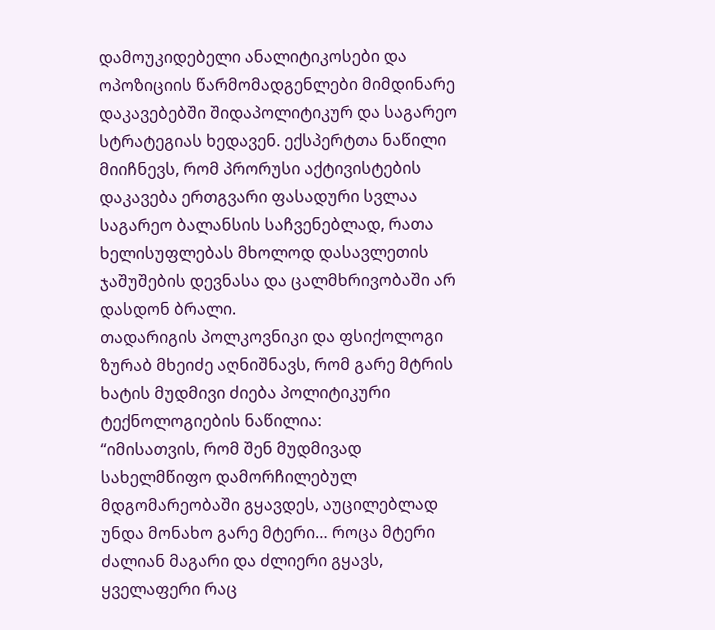დამოუკიდებელი ანალიტიკოსები და ოპოზიციის წარმომადგენლები მიმდინარე დაკავებებში შიდაპოლიტიკურ და საგარეო სტრატეგიას ხედავენ. ექსპერტთა ნაწილი მიიჩნევს, რომ პრორუსი აქტივისტების დაკავება ერთგვარი ფასადური სვლაა საგარეო ბალანსის საჩვენებლად, რათა ხელისუფლებას მხოლოდ დასავლეთის ჯაშუშების დევნასა და ცალმხრივობაში არ დასდონ ბრალი.
თადარიგის პოლკოვნიკი და ფსიქოლოგი ზურაბ მხეიძე აღნიშნავს, რომ გარე მტრის ხატის მუდმივი ძიება პოლიტიკური ტექნოლოგიების ნაწილია:
“იმისათვის, რომ შენ მუდმივად სახელმწიფო დამორჩილებულ მდგომარეობაში გყავდეს, აუცილებლად უნდა მონახო გარე მტერი… როცა მტერი ძალიან მაგარი და ძლიერი გყავს, ყველაფერი რაც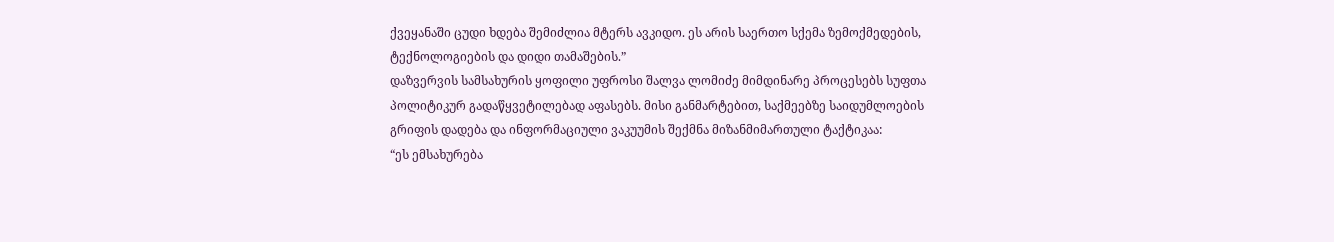ქვეყანაში ცუდი ხდება შემიძლია მტერს ავკიდო. ეს არის საერთო სქემა ზემოქმედების, ტექნოლოგიების და დიდი თამაშების.”
დაზვერვის სამსახურის ყოფილი უფროსი შალვა ლომიძე მიმდინარე პროცესებს სუფთა პოლიტიკურ გადაწყვეტილებად აფასებს. მისი განმარტებით, საქმეებზე საიდუმლოების გრიფის დადება და ინფორმაციული ვაკუუმის შექმნა მიზანმიმართული ტაქტიკაა:
“ეს ემსახურება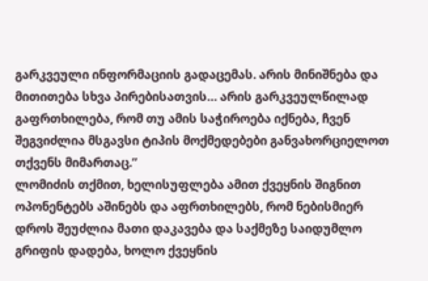გარკვეული ინფორმაციის გადაცემას. არის მინიშნება და მითითება სხვა პირებისათვის… არის გარკვეულწილად გაფრთხილება, რომ თუ ამის საჭიროება იქნება, ჩვენ შეგვიძლია მსგავსი ტიპის მოქმედებები განვახორციელოთ თქვენს მიმართაც.”
ლომიძის თქმით, ხელისუფლება ამით ქვეყნის შიგნით ოპონენტებს აშინებს და აფრთხილებს, რომ ნებისმიერ დროს შეუძლია მათი დაკავება და საქმეზე საიდუმლო გრიფის დადება, ხოლო ქვეყნის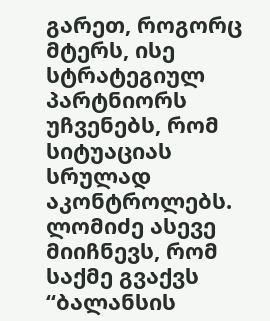გარეთ, როგორც მტერს, ისე სტრატეგიულ პარტნიორს უჩვენებს, რომ სიტუაციას სრულად აკონტროლებს.
ლომიძე ასევე მიიჩნევს, რომ საქმე გვაქვს “ბალანსის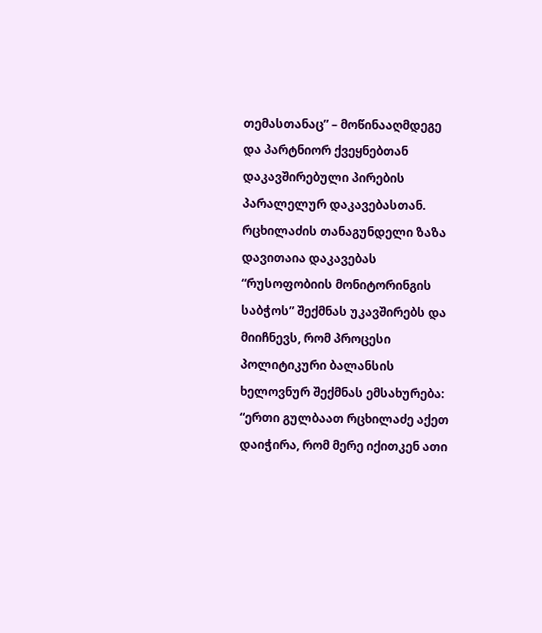თემასთანაც” – მოწინააღმდეგე და პარტნიორ ქვეყნებთან დაკავშირებული პირების პარალელურ დაკავებასთან.
რცხილაძის თანაგუნდელი ზაზა დავითაია დაკავებას “რუსოფობიის მონიტორინგის საბჭოს” შექმნას უკავშირებს და მიიჩნევს, რომ პროცესი პოლიტიკური ბალანსის ხელოვნურ შექმნას ემსახურება:
“ერთი გულბაათ რცხილაძე აქეთ დაიჭირა, რომ მერე იქითკენ ათი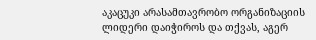აკაცუკი არასამთავრობო ორგანიზაციის ლიდერი დაიჭიროს და თქვას, აგერ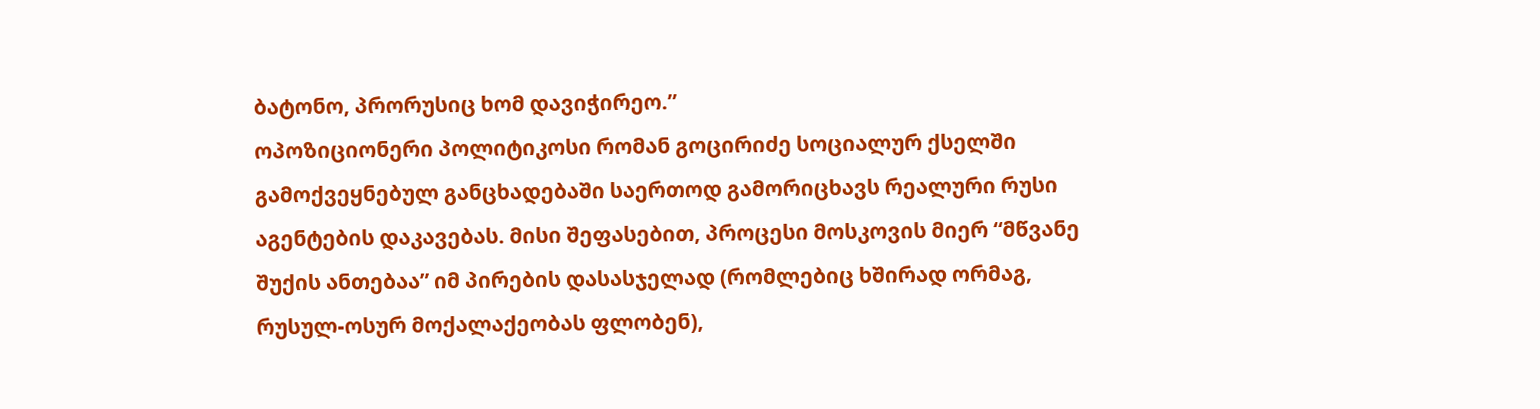ბატონო, პრორუსიც ხომ დავიჭირეო.”
ოპოზიციონერი პოლიტიკოსი რომან გოცირიძე სოციალურ ქსელში გამოქვეყნებულ განცხადებაში საერთოდ გამორიცხავს რეალური რუსი აგენტების დაკავებას. მისი შეფასებით, პროცესი მოსკოვის მიერ “მწვანე შუქის ანთებაა” იმ პირების დასასჯელად (რომლებიც ხშირად ორმაგ, რუსულ-ოსურ მოქალაქეობას ფლობენ),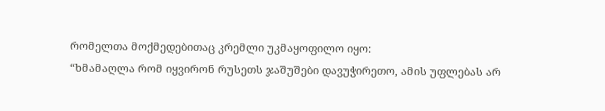რომელთა მოქმედებითაც კრემლი უკმაყოფილო იყო:
“ხმამაღლა რომ იყვირონ რუსეთს ჯაშუშები დავუჭირეთო, ამის უფლებას არ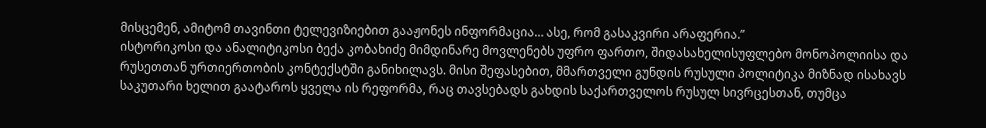მისცემენ, ამიტომ თავინთი ტელევიზიებით გააჟონეს ინფორმაცია… ასე, რომ გასაკვირი არაფერია.”
ისტორიკოსი და ანალიტიკოსი ბექა კობახიძე მიმდინარე მოვლენებს უფრო ფართო, შიდასახელისუფლებო მონოპოლიისა და რუსეთთან ურთიერთობის კონტექსტში განიხილავს. მისი შეფასებით, მმართველი გუნდის რუსული პოლიტიკა მიზნად ისახავს საკუთარი ხელით გაატაროს ყველა ის რეფორმა, რაც თავსებადს გახდის საქართველოს რუსულ სივრცესთან, თუმცა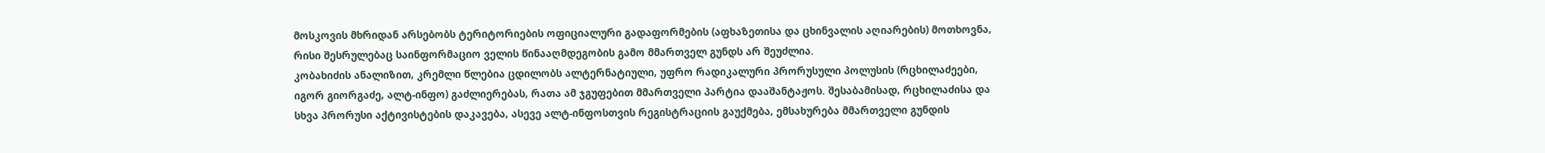მოსკოვის მხრიდან არსებობს ტერიტორიების ოფიციალური გადაფორმების (აფხაზეთისა და ცხინვალის აღიარების) მოთხოვნა, რისი შესრულებაც საინფორმაციო ველის წინააღმდეგობის გამო მმართველ გუნდს არ შეუძლია.
კობახიძის ანალიზით, კრემლი წლებია ცდილობს ალტერნატიული, უფრო რადიკალური პრორუსული პოლუსის (რცხილაძეები, იგორ გიორგაძე, ალტ-ინფო) გაძლიერებას, რათა ამ ჯგუფებით მმართველი პარტია დააშანტაჟოს. შესაბამისად, რცხილაძისა და სხვა პრორუსი აქტივისტების დაკავება, ასევე ალტ-ინფოსთვის რეგისტრაციის გაუქმება, ემსახურება მმართველი გუნდის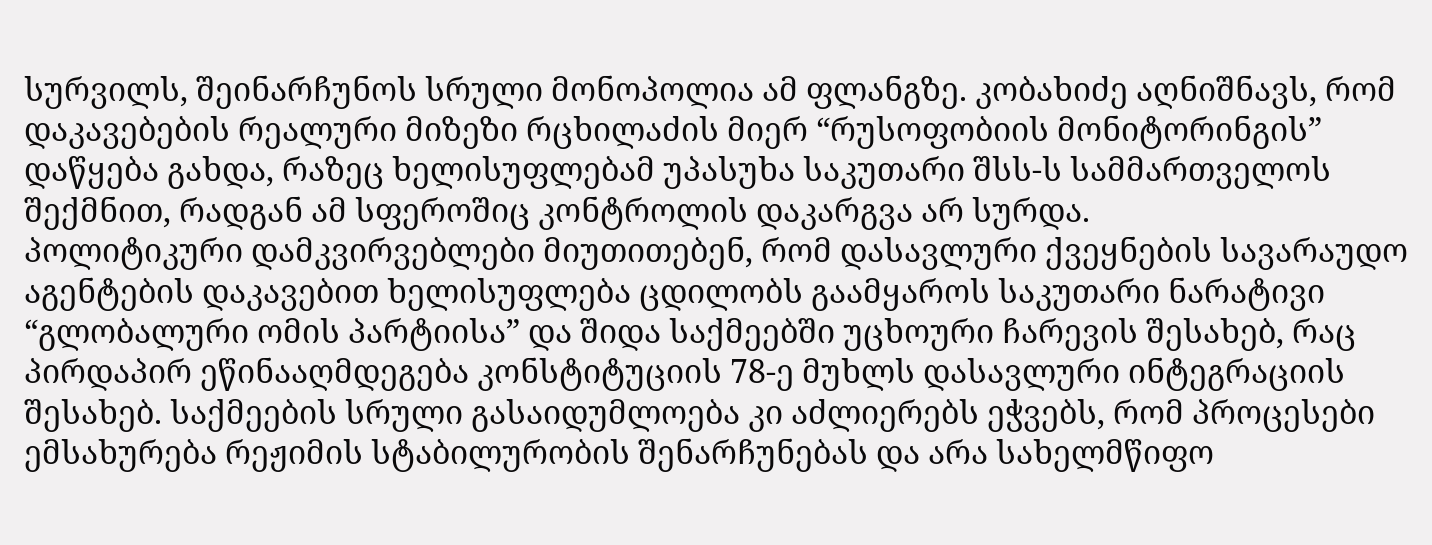სურვილს, შეინარჩუნოს სრული მონოპოლია ამ ფლანგზე. კობახიძე აღნიშნავს, რომ დაკავებების რეალური მიზეზი რცხილაძის მიერ “რუსოფობიის მონიტორინგის” დაწყება გახდა, რაზეც ხელისუფლებამ უპასუხა საკუთარი შსს-ს სამმართველოს შექმნით, რადგან ამ სფეროშიც კონტროლის დაკარგვა არ სურდა.
პოლიტიკური დამკვირვებლები მიუთითებენ, რომ დასავლური ქვეყნების სავარაუდო აგენტების დაკავებით ხელისუფლება ცდილობს გაამყაროს საკუთარი ნარატივი “გლობალური ომის პარტიისა” და შიდა საქმეებში უცხოური ჩარევის შესახებ, რაც პირდაპირ ეწინააღმდეგება კონსტიტუციის 78-ე მუხლს დასავლური ინტეგრაციის შესახებ. საქმეების სრული გასაიდუმლოება კი აძლიერებს ეჭვებს, რომ პროცესები ემსახურება რეჟიმის სტაბილურობის შენარჩუნებას და არა სახელმწიფო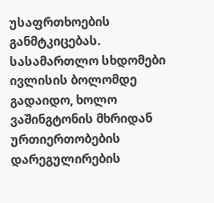უსაფრთხოების განმტკიცებას. სასამართლო სხდომები ივლისის ბოლომდე გადაიდო, ხოლო ვაშინგტონის მხრიდან ურთიერთობების დარეგულირების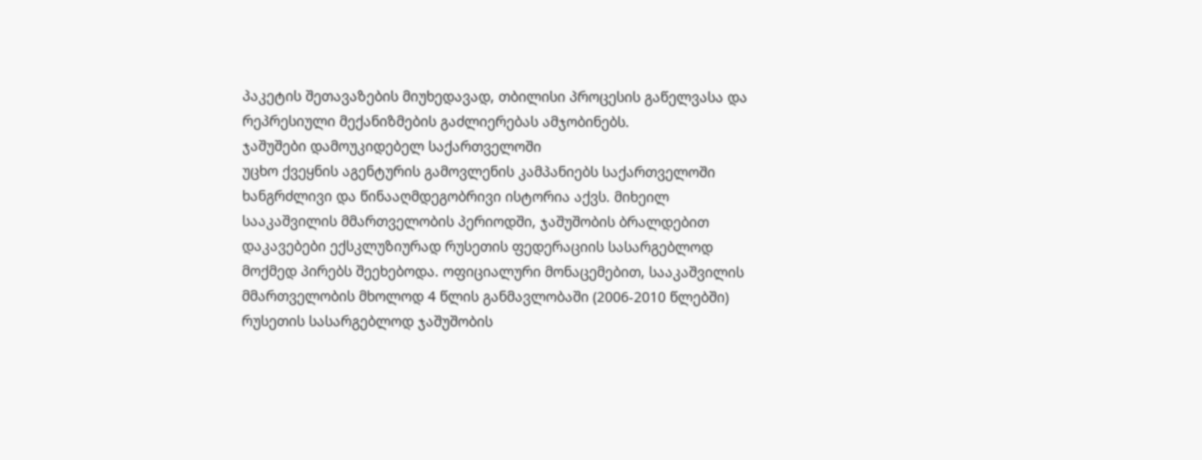პაკეტის შეთავაზების მიუხედავად, თბილისი პროცესის გაწელვასა და რეპრესიული მექანიზმების გაძლიერებას ამჯობინებს.
ჯაშუშები დამოუკიდებელ საქართველოში
უცხო ქვეყნის აგენტურის გამოვლენის კამპანიებს საქართველოში ხანგრძლივი და წინააღმდეგობრივი ისტორია აქვს. მიხეილ სააკაშვილის მმართველობის პერიოდში, ჯაშუშობის ბრალდებით დაკავებები ექსკლუზიურად რუსეთის ფედერაციის სასარგებლოდ მოქმედ პირებს შეეხებოდა. ოფიციალური მონაცემებით, სააკაშვილის მმართველობის მხოლოდ 4 წლის განმავლობაში (2006-2010 წლებში) რუსეთის სასარგებლოდ ჯაშუშობის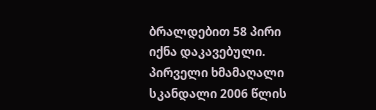ბრალდებით 58 პირი იქნა დაკავებული.
პირველი ხმამაღალი სკანდალი 2006 წლის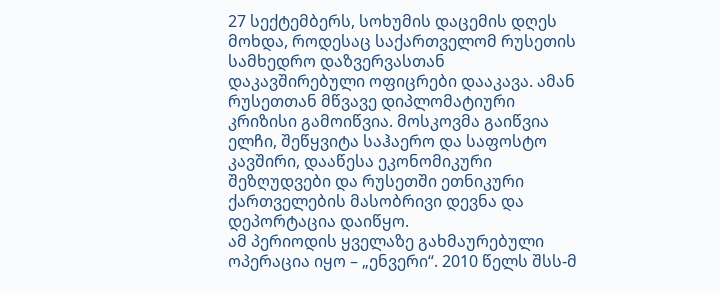27 სექტემბერს, სოხუმის დაცემის დღეს მოხდა, როდესაც საქართველომ რუსეთის სამხედრო დაზვერვასთან დაკავშირებული ოფიცრები დააკავა. ამან რუსეთთან მწვავე დიპლომატიური კრიზისი გამოიწვია. მოსკოვმა გაიწვია ელჩი, შეწყვიტა საჰაერო და საფოსტო კავშირი, დააწესა ეკონომიკური შეზღუდვები და რუსეთში ეთნიკური ქართველების მასობრივი დევნა და დეპორტაცია დაიწყო.
ამ პერიოდის ყველაზე გახმაურებული ოპერაცია იყო – „ენვერი“. 2010 წელს შსს-მ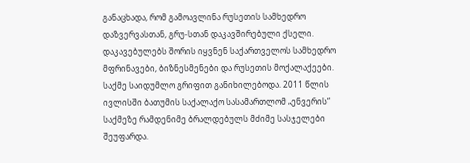განაცხადა, რომ გამოავლინა რუსეთის სამხედრო დაზვერვასთან, გრუ-სთან დაკავშირებული ქსელი. დაკავებულებს შორის იყვნენ საქართველოს სამხედრო მფრინავები, ბიზნესმენები და რუსეთის მოქალაქეები. საქმე საიდუმლო გრიფით განიხილებოდა. 2011 წლის ივლისში ბათუმის საქალაქო სასამართლომ „ენვერის“ საქმეზე რამდენიმე ბრალდებულს მძიმე სასჯელები შეუფარდა.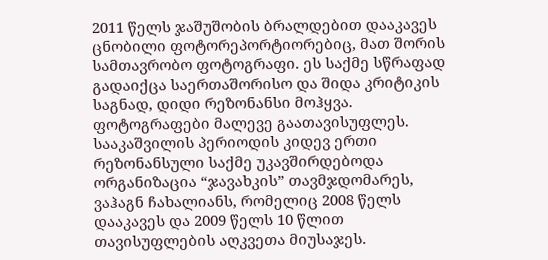2011 წელს ჯაშუშობის ბრალდებით დააკავეს ცნობილი ფოტორეპორტიორებიც, მათ შორის სამთავრობო ფოტოგრაფი. ეს საქმე სწრაფად გადაიქცა საერთაშორისო და შიდა კრიტიკის საგნად, დიდი რეზონანსი მოჰყვა. ფოტოგრაფები მალევე გაათავისუფლეს.
სააკაშვილის პერიოდის კიდევ ერთი რეზონანსული საქმე უკავშირდებოდა ორგანიზაცია “ჯავახკის” თავმჯდომარეს, ვაჰაგნ ჩახალიანს, რომელიც 2008 წელს დააკავეს და 2009 წელს 10 წლით თავისუფლების აღკვეთა მიუსაჯეს.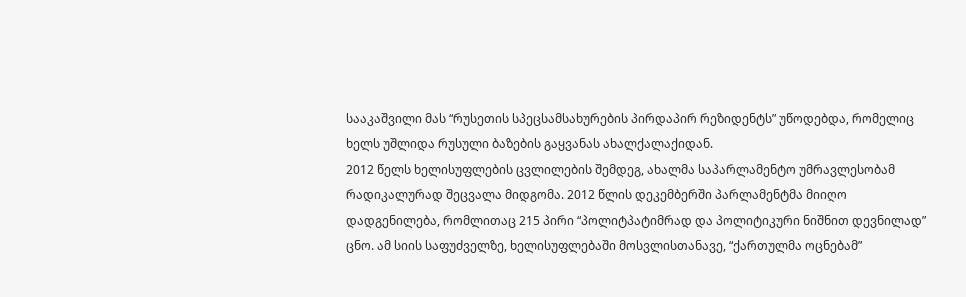სააკაშვილი მას “რუსეთის სპეცსამსახურების პირდაპირ რეზიდენტს” უწოდებდა, რომელიც ხელს უშლიდა რუსული ბაზების გაყვანას ახალქალაქიდან.
2012 წელს ხელისუფლების ცვლილების შემდეგ, ახალმა საპარლამენტო უმრავლესობამ რადიკალურად შეცვალა მიდგომა. 2012 წლის დეკემბერში პარლამენტმა მიიღო დადგენილება, რომლითაც 215 პირი “პოლიტპატიმრად და პოლიტიკური ნიშნით დევნილად” ცნო. ამ სიის საფუძველზე, ხელისუფლებაში მოსვლისთანავე, “ქართულმა ოცნებამ”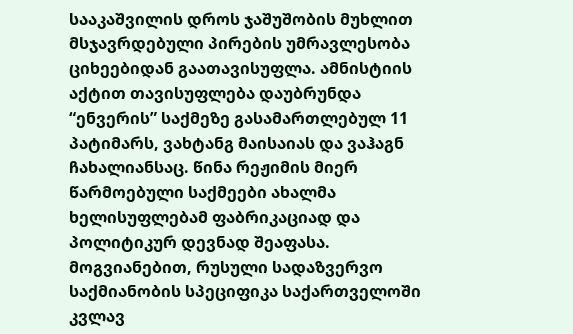სააკაშვილის დროს ჯაშუშობის მუხლით მსჯავრდებული პირების უმრავლესობა ციხეებიდან გაათავისუფლა. ამნისტიის აქტით თავისუფლება დაუბრუნდა “ენვერის” საქმეზე გასამართლებულ 11 პატიმარს, ვახტანგ მაისაიას და ვაჰაგნ ჩახალიანსაც. წინა რეჟიმის მიერ წარმოებული საქმეები ახალმა ხელისუფლებამ ფაბრიკაციად და პოლიტიკურ დევნად შეაფასა.
მოგვიანებით, რუსული სადაზვერვო საქმიანობის სპეციფიკა საქართველოში კვლავ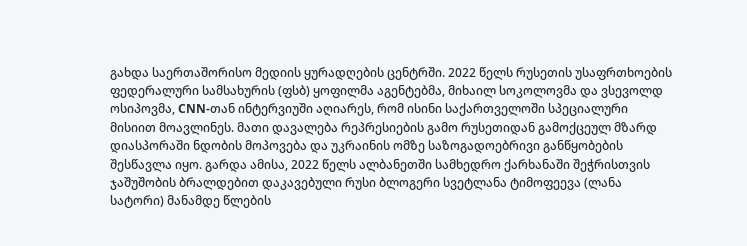გახდა საერთაშორისო მედიის ყურადღების ცენტრში. 2022 წელს რუსეთის უსაფრთხოების ფედერალური სამსახურის (ფსბ) ყოფილმა აგენტებმა, მიხაილ სოკოლოვმა და ვსევოლდ ოსიპოვმა, CNN-თან ინტერვიუში აღიარეს, რომ ისინი საქართველოში სპეციალური მისიით მოავლინეს. მათი დავალება რეპრესიების გამო რუსეთიდან გამოქცეულ მზარდ დიასპორაში ნდობის მოპოვება და უკრაინის ომზე საზოგადოებრივი განწყობების შესწავლა იყო. გარდა ამისა, 2022 წელს ალბანეთში სამხედრო ქარხანაში შეჭრისთვის ჯაშუშობის ბრალდებით დაკავებული რუსი ბლოგერი სვეტლანა ტიმოფეევა (ლანა სატორი) მანამდე წლების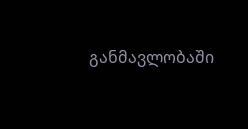განმავლობაში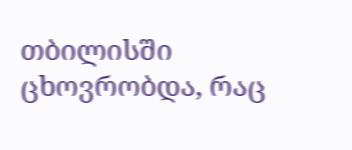თბილისში ცხოვრობდა, რაც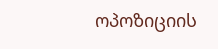ოპოზიციის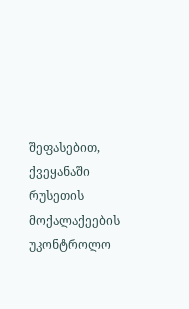შეფასებით, ქვეყანაში რუსეთის მოქალაქეების უკონტროლო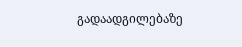გადაადგილებაზე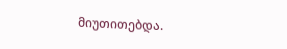მიუთითებდა.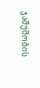ჯაშუშობის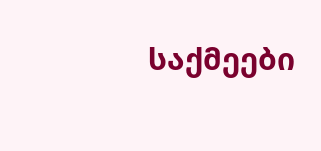საქმეები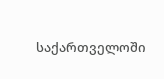საქართველოში